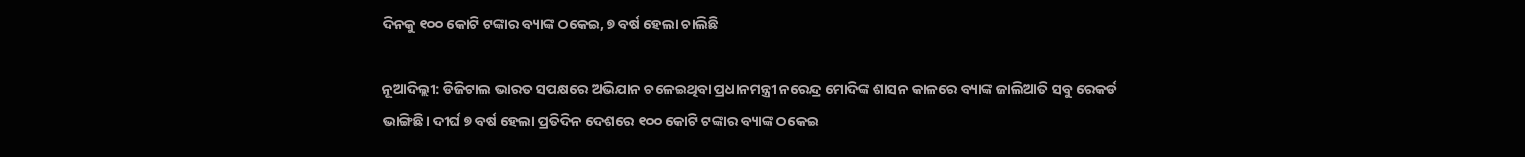ଦିନକୁ ୧୦୦ କୋଟି ଟଙ୍କାର ବ୍ୟାଙ୍କ ଠକେଇ, ୭ ବର୍ଷ ହେଲା ଚାଲିଛି

ନୂଆଦିଲ୍ଲୀ: ଡିଜିଟାଲ ଭାରତ ସପକ୍ଷରେ ଅଭିଯାନ ଚଳେଇଥିବା ପ୍ରଧାନମନ୍ତ୍ରୀ ନରେନ୍ଦ୍ର ମୋଦିଙ୍କ ଶାସନ କାଳରେ ବ୍ୟାଙ୍କ ଜାଲିଆତି ସବୁ ରେକର୍ଡ ଭାଙ୍ଗିଛି। ଦୀର୍ଘ ୭ ବର୍ଷ ହେଲା ପ୍ରତିଦିନ ଦେଶରେ ୧୦୦ କୋଟି ଟଙ୍କାର ବ୍ୟାଙ୍କ ଠକେଇ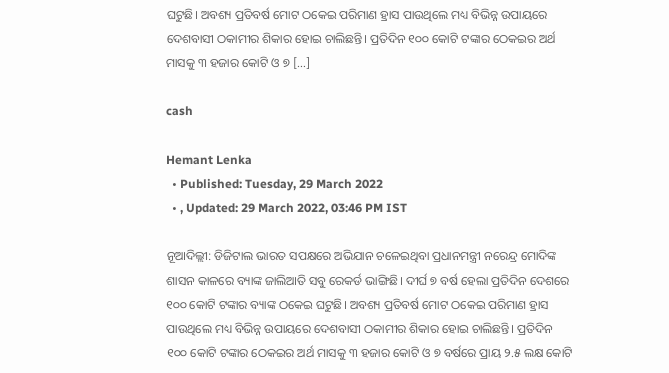ଘଟୁଛି। ଅବଶ୍ୟ ପ୍ରତିବର୍ଷ ମୋଟ ଠକେଇ ପରିମାଣ ହ୍ରାସ ପାଉଥିଲେ ମଧ୍ୟ ବିଭିନ୍ନ ଉପାୟରେ ଦେଶବାସୀ ଠକାମୀର ଶିକାର ହୋଇ ଚାଲିଛନ୍ତି। ପ୍ରତିଦିନ ୧୦୦ କୋଟି ଟଙ୍କାର ଠେକଇର ଅର୍ଥ ମାସକୁ ୩ ହଜାର କୋଟି ଓ ୭ […]

cash

Hemant Lenka
  • Published: Tuesday, 29 March 2022
  • , Updated: 29 March 2022, 03:46 PM IST

ନୂଆଦିଲ୍ଲୀ: ଡିଜିଟାଲ ଭାରତ ସପକ୍ଷରେ ଅଭିଯାନ ଚଳେଇଥିବା ପ୍ରଧାନମନ୍ତ୍ରୀ ନରେନ୍ଦ୍ର ମୋଦିଙ୍କ ଶାସନ କାଳରେ ବ୍ୟାଙ୍କ ଜାଲିଆତି ସବୁ ରେକର୍ଡ ଭାଙ୍ଗିଛି। ଦୀର୍ଘ ୭ ବର୍ଷ ହେଲା ପ୍ରତିଦିନ ଦେଶରେ ୧୦୦ କୋଟି ଟଙ୍କାର ବ୍ୟାଙ୍କ ଠକେଇ ଘଟୁଛି। ଅବଶ୍ୟ ପ୍ରତିବର୍ଷ ମୋଟ ଠକେଇ ପରିମାଣ ହ୍ରାସ ପାଉଥିଲେ ମଧ୍ୟ ବିଭିନ୍ନ ଉପାୟରେ ଦେଶବାସୀ ଠକାମୀର ଶିକାର ହୋଇ ଚାଲିଛନ୍ତି। ପ୍ରତିଦିନ ୧୦୦ କୋଟି ଟଙ୍କାର ଠେକଇର ଅର୍ଥ ମାସକୁ ୩ ହଜାର କୋଟି ଓ ୭ ବର୍ଷରେ ପ୍ରାୟ ୨.୫ ଲକ୍ଷ କୋଟି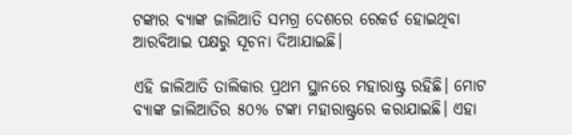ଟଙ୍କାର ବ୍ୟାଙ୍କ ଜାଲିଆତି ସମଗ୍ର ଦେଶରେ ରେକର୍ଡ ହୋଇଥିବା ଆରବିଆଇ ପକ୍ଷରୁ ସୂଚନା ଦିଆଯାଇଛି।

ଏହି ଜାଲିଆତି ତାଲିକାର ପ୍ରଥମ ସ୍ଥାନରେ ମହାରାଷ୍ଟ୍ର ରହିଛି। ମୋଟ ବ୍ୟାଙ୍କ ଜାଲିଆତିର ୫୦% ଟଙ୍କା ମହାରାଷ୍ଟ୍ରରେ କରାଯାଇଛି। ଏହା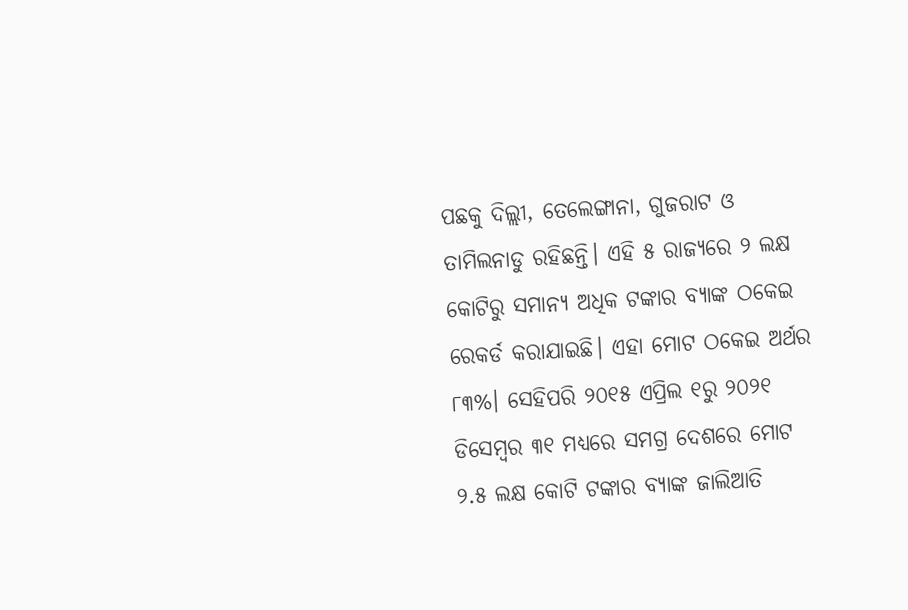ପଛକୁ ଦିଲ୍ଲୀ, ତେଲେଙ୍ଗାନା, ଗୁଜରାଟ ଓ ତାମିଲନାଡୁ ରହିଛନ୍ତି। ଏହି ୫ ରାଜ୍ୟରେ ୨ ଲକ୍ଷ କୋଟିରୁ ସମାନ୍ୟ ଅଧିକ ଟଙ୍କାର ବ୍ୟାଙ୍କ ଠକେଇ ରେକର୍ଡ କରାଯାଇଛି। ଏହା ମୋଟ ଠକେଇ ଅର୍ଥର ୮୩%। ସେହିପରି ୨୦୧୫ ଏପ୍ରିଲ ୧ରୁ ୨୦୨୧ ଡିସେମ୍ବର ୩୧ ମଧ୍ୟରେ ସମଗ୍ର ଦେଶରେ ମୋଟ ୨.୫ ଲକ୍ଷ କୋଟି ଟଙ୍କାର ବ୍ୟାଙ୍କ ଜାଲିଆତି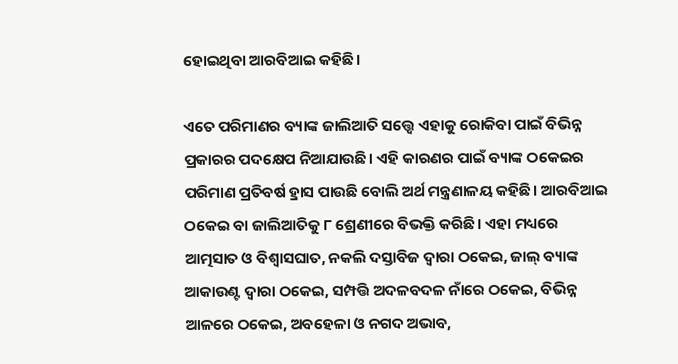ହୋଇଥିବା ଆରବିଆଇ କହିଛି।

ଏତେ ପରିମାଣର ବ୍ୟାଙ୍କ ଜାଲିଆତି ସତ୍ତ୍ୱେ ଏହାକୁ ରୋକିବା ପାଇଁ ବିଭିନ୍ନ ପ୍ରକାରର ପଦକ୍ଷେପ ନିଆଯାଉଛି। ଏହି କାରଣର ପାଇଁ ବ୍ୟାଙ୍କ ଠକେଇର ପରିମାଣ ପ୍ରତିବର୍ଷ ହ୍ରାସ ପାଉଛି ବୋଲି ଅର୍ଥ ମନ୍ତ୍ରଣାଳୟ କହିଛି। ଆରବିଆଇ ଠକେଇ ବା ଜାଲିଆତିକୁ ୮ ଶ୍ରେଣୀରେ ବିଭକ୍ତି କରିଛି। ଏହା ମଧ୍ୟରେ ଆତ୍ମସାତ ଓ ବିଶ୍ୱାସଘାତ, ନକଲି ଦସ୍ତାବିଜ ଦ୍ୱାରା ଠକେଇ, ଜାଲ୍ ବ୍ୟାଙ୍କ ଆକାଉଣ୍ଟ ଦ୍ୱାରା ଠକେଇ, ସମ୍ପତ୍ତି ଅଦଳବଦଳ ନାଁରେ ଠକେଇ, ବିଭିନ୍ନ ଆଳରେ ଠକେଇ, ଅବହେଳା ଓ ନଗଦ ଅଭାବ,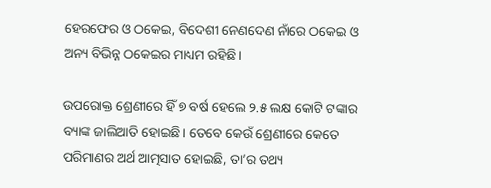ହେରଫେର ଓ ଠକେଇ, ବିଦେଶୀ ନେଣଦେଣ ନାଁରେ ଠକେଇ ଓ ଅନ୍ୟ ବିଭିନ୍ନ ଠକେଇର ମାଧ୍ୟମ ରହିଛି।

ଉପରୋକ୍ତ ଶ୍ରେଣୀରେ ହିଁ ୭ ବର୍ଷ ହେଲେ ୨.୫ ଲକ୍ଷ କୋଟି ଟଙ୍କାର ବ୍ୟାଙ୍କ ଜାଲିଆତି ହୋଇଛି। ତେବେ କେଉଁ ଶ୍ରେଣୀରେ କେତେ ପରିମାଣର ଅର୍ଥ ଆତ୍ମସାତ ହୋଇଛି, ତା’ର ତଥ୍ୟ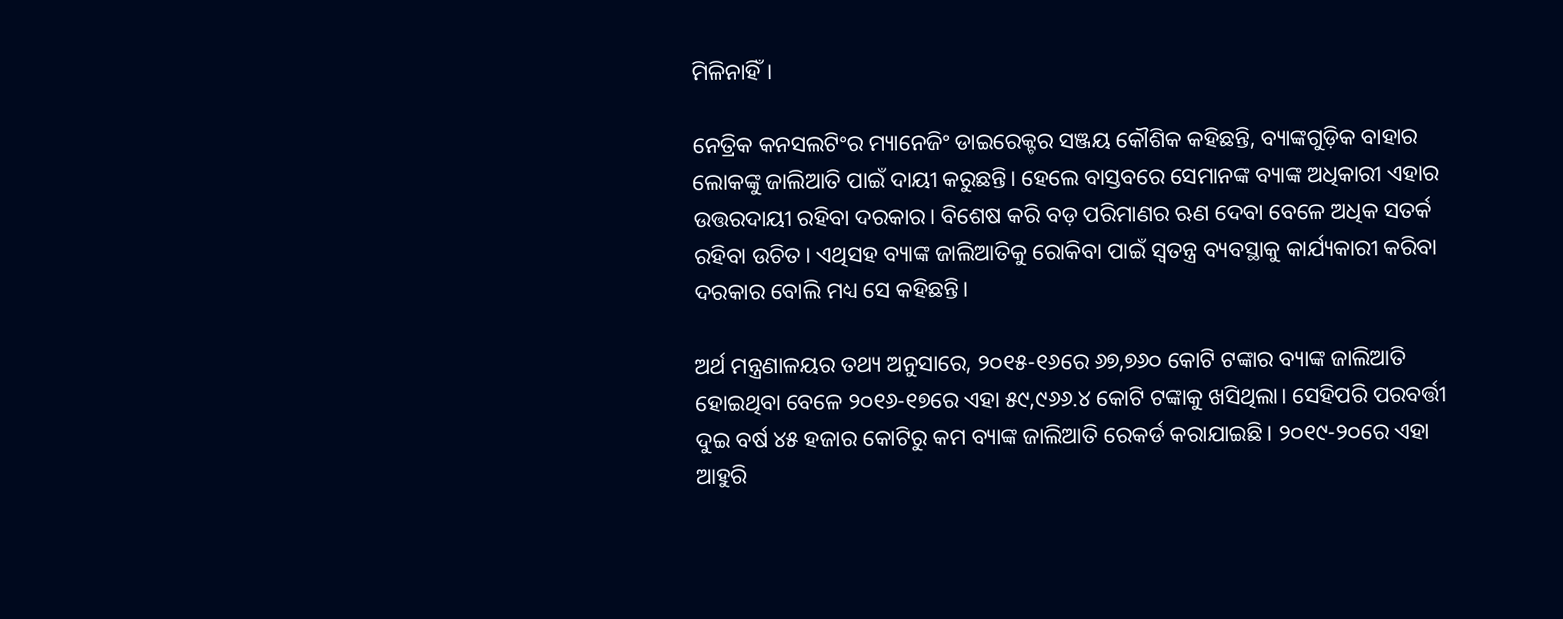ମିଳିନାହିଁ।

ନେତ୍ରିକ କନସଲଟିଂର ମ୍ୟାନେଜିଂ ଡାଇରେକ୍ଟର ସଞ୍ଜୟ କୌଶିକ କହିଛନ୍ତି, ବ୍ୟାଙ୍କଗୁଡ଼ିକ ବାହାର ଲୋକଙ୍କୁ ଜାଲିଆତି ପାଇଁ ଦାୟୀ କରୁଛନ୍ତି। ହେଲେ ବାସ୍ତବରେ ସେମାନଙ୍କ ବ୍ୟାଙ୍କ ଅଧିକାରୀ ଏହାର ଉତ୍ତରଦାୟୀ ରହିବା ଦରକାର। ବିଶେଷ କରି ବଡ଼ ପରିମାଣର ଋଣ ଦେବା ବେଳେ ଅଧିକ ସତର୍କ ରହିବା ଉଚିତ। ଏଥିସହ ବ୍ୟାଙ୍କ ଜାଲିଆତିକୁ ରୋକିବା ପାଇଁ ସ୍ୱତନ୍ତ୍ର ବ୍ୟବସ୍ଥାକୁ କାର୍ଯ୍ୟକାରୀ କରିବା ଦରକାର ବୋଲି ମଧ୍ୟ ସେ କହିଛନ୍ତି।

ଅର୍ଥ ମନ୍ତ୍ରଣାଳୟର ତଥ୍ୟ ଅନୁସାରେ, ୨୦୧୫-୧୬ରେ ୬୭,୭୬୦ କୋଟି ଟଙ୍କାର ବ୍ୟାଙ୍କ ଜାଲିଆତି ହୋଇଥିବା ବେଳେ ୨୦୧୬-୧୭ରେ ଏହା ୫୯,୯୬୬.୪ କୋଟି ଟଙ୍କାକୁ ଖସିଥିଲା। ସେହିପରି ପରବର୍ତ୍ତୀ ଦୁଇ ବର୍ଷ ୪୫ ହଜାର କୋଟିରୁ କମ ବ୍ୟାଙ୍କ ଜାଲିଆତି ରେକର୍ଡ କରାଯାଇଛି। ୨୦୧୯-୨୦ରେ ଏହା ଆହୁରି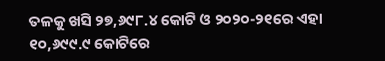ତଳକୁ ଖସି ୨୭,୬୯୮.୪ କୋଟି ଓ ୨୦୨୦-୨୧ରେ ଏହା ୧୦,୬୯୯.୯ କୋଟିରେ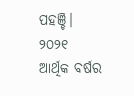ପହଞ୍ଚି। ୨୦୨୧ ଆର୍ଥିକ ବର୍ଷର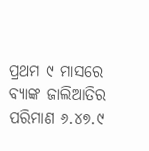ପ୍ରଥମ ୯ ମାସରେ ବ୍ୟାଙ୍କ ଜାଲିଆତିର ପରିମାଣ ୬.୪୭.୯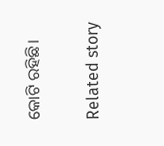କୋଟି ରହିଛି।

Related story